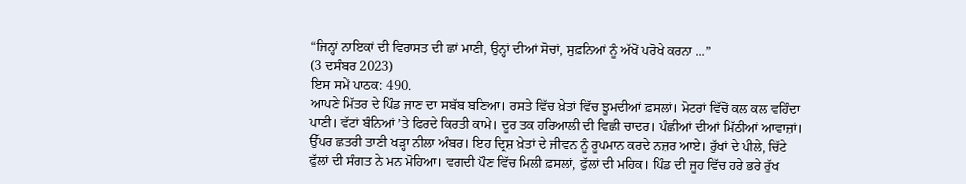“ਜਿਨ੍ਹਾਂ ਨਾਇਕਾਂ ਦੀ ਵਿਰਾਸਤ ਦੀ ਛਾਂ ਮਾਣੀ, ਉਨ੍ਹਾਂ ਦੀਆਂ ਸੋਚਾਂ, ਸੁਫ਼ਨਿਆਂ ਨੂੰ ਅੱਖੋਂ ਪਰੋਖੇ ਕਰਨਾ ...”
(3 ਦਸੰਬਰ 2023)
ਇਸ ਸਮੇਂ ਪਾਠਕ: 490.
ਆਪਣੇ ਮਿੱਤਰ ਦੇ ਪਿੰਡ ਜਾਣ ਦਾ ਸਬੱਬ ਬਣਿਆ। ਰਸਤੇ ਵਿੱਚ ਖ਼ੇਤਾਂ ਵਿੱਚ ਝੂਮਦੀਆਂ ਫ਼ਸਲਾਂ। ਮੋਟਰਾਂ ਵਿੱਚੋਂ ਕਲ ਕਲ ਵਹਿੰਦਾ ਪਾਣੀ। ਵੱਟਾਂ ਬੰਨਿਆਂ ’ਤੇ ਫਿਰਦੇ ਕਿਰਤੀ ਕਾਮੇ। ਦੂਰ ਤਕ ਹਰਿਆਲੀ ਦੀ ਵਿਛੀ ਚਾਦਰ। ਪੰਛੀਆਂ ਦੀਆਂ ਮਿੱਠੀਆਂ ਆਵਾਜ਼ਾਂ। ਉੱਪਰ ਛਤਰੀ ਤਾਣੀ ਖੜ੍ਹਾ ਨੀਲਾ ਅੰਬਰ। ਇਹ ਦ੍ਰਿਸ਼ ਖ਼ੇਤਾਂ ਦੇ ਜੀਵਨ ਨੂੰ ਰੂਪਮਾਨ ਕਰਦੇ ਨਜ਼ਰ ਆਏ। ਰੁੱਖਾਂ ਦੇ ਪੀਲੇ, ਚਿੱਟੇ ਫੁੱਲਾਂ ਦੀ ਸੰਗਤ ਨੇ ਮਨ ਮੋਹਿਆ। ਵਗਦੀ ਪੌਣ ਵਿੱਚ ਮਿਲੀ ਫ਼ਸਲਾਂ, ਫੁੱਲਾਂ ਦੀ ਮਹਿਕ। ਪਿੰਡ ਦੀ ਜੂਹ ਵਿੱਚ ਹਰੇ ਭਰੇ ਰੁੱਖ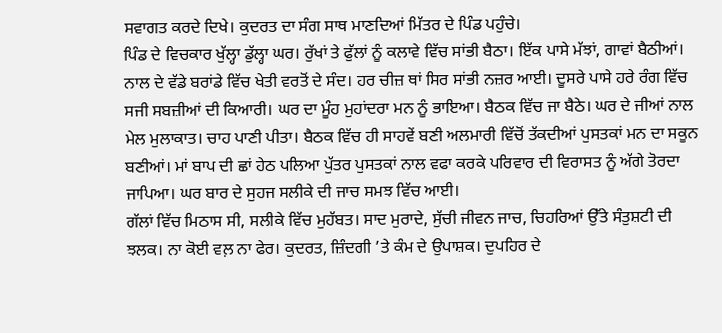ਸਵਾਗਤ ਕਰਦੇ ਦਿਖੇ। ਕੁਦਰਤ ਦਾ ਸੰਗ ਸਾਥ ਮਾਣਦਿਆਂ ਮਿੱਤਰ ਦੇ ਪਿੰਡ ਪਹੁੰਚੇ।
ਪਿੰਡ ਦੇ ਵਿਚਕਾਰ ਖੁੱਲ੍ਹਾ ਡੁੱਲ੍ਹਾ ਘਰ। ਰੁੱਖਾਂ ਤੇ ਫੁੱਲਾਂ ਨੂੰ ਕਲਾਵੇ ਵਿੱਚ ਸਾਂਭੀ ਬੈਠਾ। ਇੱਕ ਪਾਸੇ ਮੱਝਾਂ, ਗਾਵਾਂ ਬੈਠੀਆਂ। ਨਾਲ ਦੇ ਵੱਡੇ ਬਰਾਂਡੇ ਵਿੱਚ ਖੇਤੀ ਵਰਤੋਂ ਦੇ ਸੰਦ। ਹਰ ਚੀਜ਼ ਥਾਂ ਸਿਰ ਸਾਂਭੀ ਨਜ਼ਰ ਆਈ। ਦੂਸਰੇ ਪਾਸੇ ਹਰੇ ਰੰਗ ਵਿੱਚ ਸਜੀ ਸਬਜ਼ੀਆਂ ਦੀ ਕਿਆਰੀ। ਘਰ ਦਾ ਮੂੰਹ ਮੁਹਾਂਦਰਾ ਮਨ ਨੂੰ ਭਾਇਆ। ਬੈਠਕ ਵਿੱਚ ਜਾ ਬੈਠੇ। ਘਰ ਦੇ ਜੀਆਂ ਨਾਲ ਮੇਲ ਮੁਲਾਕਾਤ। ਚਾਹ ਪਾਣੀ ਪੀਤਾ। ਬੈਠਕ ਵਿੱਚ ਹੀ ਸਾਹਵੇਂ ਬਣੀ ਅਲਮਾਰੀ ਵਿੱਚੋਂ ਤੱਕਦੀਆਂ ਪੁਸਤਕਾਂ ਮਨ ਦਾ ਸਕੂਨ ਬਣੀਆਂ। ਮਾਂ ਬਾਪ ਦੀ ਛਾਂ ਹੇਠ ਪਲਿਆ ਪੁੱਤਰ ਪੁਸਤਕਾਂ ਨਾਲ ਵਫਾ ਕਰਕੇ ਪਰਿਵਾਰ ਦੀ ਵਿਰਾਸਤ ਨੂੰ ਅੱਗੇ ਤੋਰਦਾ ਜਾਪਿਆ। ਘਰ ਬਾਰ ਦੇ ਸੁਹਜ ਸਲੀਕੇ ਦੀ ਜਾਚ ਸਮਝ ਵਿੱਚ ਆਈ।
ਗੱਲਾਂ ਵਿੱਚ ਮਿਠਾਸ ਸੀ, ਸਲੀਕੇ ਵਿੱਚ ਮੁਹੱਬਤ। ਸਾਦ ਮੁਰਾਦੇ, ਸੁੱਚੀ ਜੀਵਨ ਜਾਚ, ਚਿਹਰਿਆਂ ਉੱਤੇ ਸੰਤੁਸ਼ਟੀ ਦੀ ਝਲਕ। ਨਾ ਕੋਈ ਵਲ਼ ਨਾ ਫੇਰ। ਕੁਦਰਤ, ਜ਼ਿੰਦਗੀ ’ਤੇ ਕੰਮ ਦੇ ਉਪਾਸ਼ਕ। ਦੁਪਹਿਰ ਦੇ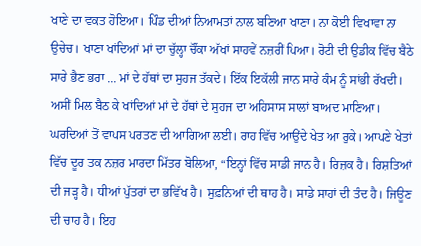ਖਾਣੇ ਦਾ ਵਕਤ ਹੋਇਆ। ਪਿੰਡ ਦੀਆਂ ਨਿਆਮਤਾਂ ਨਾਲ ਬਣਿਆ ਖਾਣਾ। ਨਾ ਕੋਈ ਵਿਖਾਵਾ ਨਾ ਉਚੇਚ। ਖਾਣਾ ਖਾਂਦਿਆਂ ਮਾਂ ਦਾ ਚੁੱਲ੍ਹਾ ਚੌਂਕਾ ਅੱਖਾਂ ਸਾਹਵੇਂ ਨਜ਼ਰੀਂ ਪਿਆ। ਰੋਟੀ ਦੀ ਉਡੀਕ ਵਿੱਚ ਬੈਠੇ ਸਾਰੇ ਭੈਣ ਭਰਾ ... ਮਾਂ ਦੇ ਹੱਥਾਂ ਦਾ ਸੁਹਜ ਤੱਕਦੇ। ਇੱਕ ਇਕੱਲੀ ਜਾਨ ਸਾਰੇ ਕੰਮ ਨੂੰ ਸਾਂਭੀ ਰੱਖਦੀ। ਅਸੀਂ ਮਿਲ ਬੈਠ ਕੇ ਖਾਂਦਿਆਂ ਮਾਂ ਦੇ ਹੱਥਾਂ ਦੇ ਸੁਹਜ ਦਾ ਅਹਿਸਾਸ ਸਾਲਾਂ ਬਾਅਦ ਮਾਣਿਆ।
ਘਰਦਿਆਂ ਤੋਂ ਵਾਪਸ ਪਰਤਣ ਦੀ ਆਗਿਆ ਲਈ। ਰਾਹ ਵਿੱਚ ਆਉਂਦੇ ਖੇਤ ਆ ਰੁਕੇ। ਆਪਣੇ ਖੇਤਾਂ ਵਿੱਚ ਦੂਰ ਤਕ ਨਜ਼ਰ ਮਾਰਦਾ ਮਿੱਤਰ ਬੋਲਿਆ, “ਇਨ੍ਹਾਂ ਵਿੱਚ ਸਾਡੀ ਜਾਨ ਹੈ। ਰਿਜ਼ਕ ਹੈ। ਰਿਸ਼ਤਿਆਂ ਦੀ ਜੜ੍ਹ ਹੈ। ਧੀਆਂ ਪੁੱਤਰਾਂ ਦਾ ਭਵਿੱਖ ਹੈ। ਸੁਫ਼ਨਿਆਂ ਦੀ ਥਾਹ ਹੈ। ਸਾਡੇ ਸਾਹਾਂ ਦੀ ਤੰਦ ਹੈ। ਜਿਊਣ ਦੀ ਚਾਹ ਹੈ। ਇਹ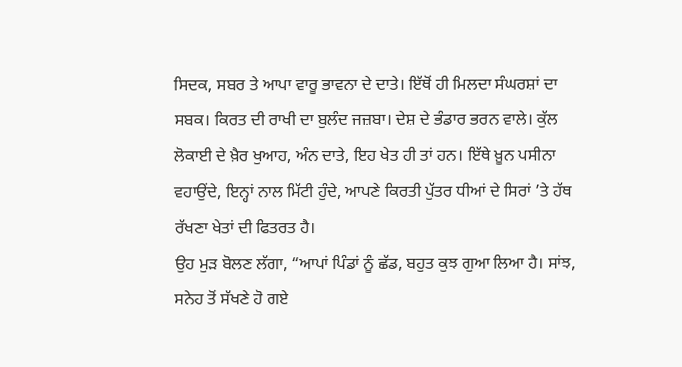ਸਿਦਕ, ਸਬਰ ਤੇ ਆਪਾ ਵਾਰੂ ਭਾਵਨਾ ਦੇ ਦਾਤੇ। ਇੱਥੋਂ ਹੀ ਮਿਲਦਾ ਸੰਘਰਸ਼ਾਂ ਦਾ ਸਬਕ। ਕਿਰਤ ਦੀ ਰਾਖੀ ਦਾ ਬੁਲੰਦ ਜਜ਼ਬਾ। ਦੇਸ਼ ਦੇ ਭੰਡਾਰ ਭਰਨ ਵਾਲੇ। ਕੁੱਲ ਲੋਕਾਈ ਦੇ ਖ਼ੈਰ ਖੁਆਹ, ਅੰਨ ਦਾਤੇ, ਇਹ ਖੇਤ ਹੀ ਤਾਂ ਹਨ। ਇੱਥੇ ਖ਼ੂਨ ਪਸੀਨਾ ਵਹਾਉਂਦੇ, ਇਨ੍ਹਾਂ ਨਾਲ ਮਿੱਟੀ ਹੁੰਦੇ, ਆਪਣੇ ਕਿਰਤੀ ਪੁੱਤਰ ਧੀਆਂ ਦੇ ਸਿਰਾਂ ’ਤੇ ਹੱਥ ਰੱਖਣਾ ਖੇਤਾਂ ਦੀ ਫਿਤਰਤ ਹੈ।
ਉਹ ਮੁੜ ਬੋਲਣ ਲੱਗਾ, “ਆਪਾਂ ਪਿੰਡਾਂ ਨੂੰ ਛੱਡ, ਬਹੁਤ ਕੁਝ ਗੁਆ ਲਿਆ ਹੈ। ਸਾਂਝ, ਸਨੇਹ ਤੋਂ ਸੱਖਣੇ ਹੋ ਗਏ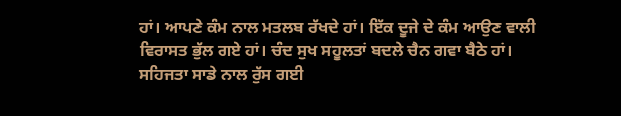ਹਾਂ। ਆਪਣੇ ਕੰਮ ਨਾਲ ਮਤਲਬ ਰੱਖਦੇ ਹਾਂ। ਇੱਕ ਦੂਜੇ ਦੇ ਕੰਮ ਆਉਣ ਵਾਲੀ ਵਿਰਾਸਤ ਭੁੱਲ ਗਏ ਹਾਂ। ਚੰਦ ਸੁਖ ਸਹੂਲਤਾਂ ਬਦਲੇ ਚੈਨ ਗਵਾ ਬੈਠੇ ਹਾਂ। ਸਹਿਜਤਾ ਸਾਡੇ ਨਾਲ ਰੁੱਸ ਗਈ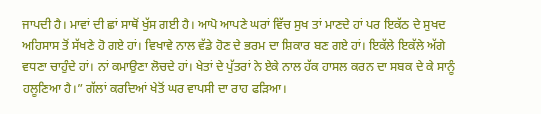ਜਾਪਦੀ ਹੈ। ਮਾਵਾਂ ਦੀ ਛਾਂ ਸਾਥੋਂ ਖੁੱਸ ਗਈ ਹੈ। ਆਪੋ ਆਪਣੇ ਘਰਾਂ ਵਿੱਚ ਸੁਖ ਤਾਂ ਮਾਣਦੇ ਹਾਂ ਪਰ ਇਕੱਠ ਦੇ ਸੁਖਦ ਅਹਿਸਾਸ ਤੋਂ ਸੱਖਣੇ ਹੋ ਗਏ ਹਾਂ। ਵਿਖਾਵੇ ਨਾਲ ਵੱਡੇ ਹੋਣ ਦੇ ਭਰਮ ਦਾ ਸ਼ਿਕਾਰ ਬਣ ਗਏ ਹਾਂ। ਇਕੱਲੇ ਇਕੱਲੇ ਅੱਗੇ ਵਧਣਾ ਚਾਹੁੰਦੇ ਹਾਂ। ਨਾਂ ਕਮਾਉਣਾ ਲੋਚਦੇ ਹਾਂ। ਖੇਤਾਂ ਦੇ ਪੁੱਤਰਾਂ ਨੇ ਏਕੇ ਨਾਲ ਹੱਕ ਹਾਸਲ ਕਰਨ ਦਾ ਸਬਕ ਦੇ ਕੇ ਸਾਨੂੰ ਹਲੂਣਿਆ ਹੈ।” ਗੱਲਾਂ ਕਰਦਿਆਂ ਖੇਤੋਂ ਘਰ ਵਾਪਸੀ ਦਾ ਰਾਹ ਫੜਿਆ।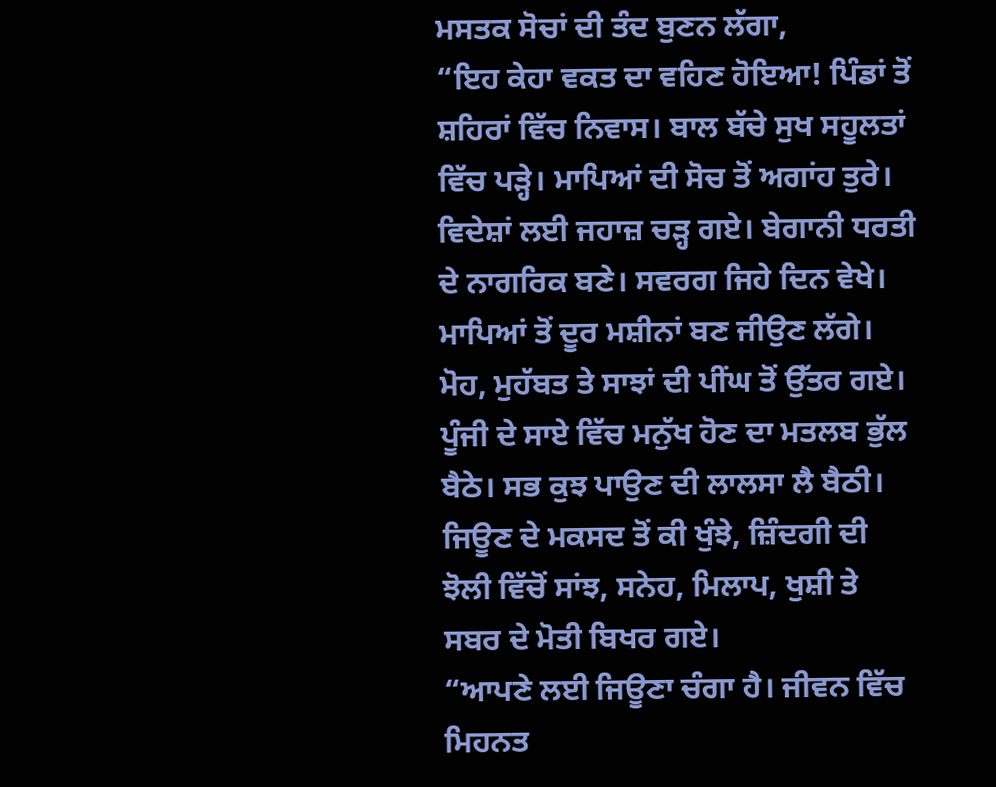ਮਸਤਕ ਸੋਚਾਂ ਦੀ ਤੰਦ ਬੁਣਨ ਲੱਗਾ,
“ਇਹ ਕੇਹਾ ਵਕਤ ਦਾ ਵਹਿਣ ਹੋਇਆ! ਪਿੰਡਾਂ ਤੋਂ ਸ਼ਹਿਰਾਂ ਵਿੱਚ ਨਿਵਾਸ। ਬਾਲ ਬੱਚੇ ਸੁਖ ਸਹੂਲਤਾਂ ਵਿੱਚ ਪੜ੍ਹੇ। ਮਾਪਿਆਂ ਦੀ ਸੋਚ ਤੋਂ ਅਗਾਂਹ ਤੁਰੇ। ਵਿਦੇਸ਼ਾਂ ਲਈ ਜਹਾਜ਼ ਚੜ੍ਹ ਗਏ। ਬੇਗਾਨੀ ਧਰਤੀ ਦੇ ਨਾਗਰਿਕ ਬਣੇ। ਸਵਰਗ ਜਿਹੇ ਦਿਨ ਵੇਖੇ। ਮਾਪਿਆਂ ਤੋਂ ਦੂਰ ਮਸ਼ੀਨਾਂ ਬਣ ਜੀਉਣ ਲੱਗੇ। ਮੋਹ, ਮੁਹੱਬਤ ਤੇ ਸਾਝਾਂ ਦੀ ਪੀਂਘ ਤੋਂ ਉੱਤਰ ਗਏ। ਪੂੰਜੀ ਦੇ ਸਾਏ ਵਿੱਚ ਮਨੁੱਖ ਹੋਣ ਦਾ ਮਤਲਬ ਭੁੱਲ ਬੈਠੇ। ਸਭ ਕੁਝ ਪਾਉਣ ਦੀ ਲਾਲਸਾ ਲੈ ਬੈਠੀ। ਜਿਊਣ ਦੇ ਮਕਸਦ ਤੋਂ ਕੀ ਖੁੰਝੇ, ਜ਼ਿੰਦਗੀ ਦੀ ਝੋਲੀ ਵਿੱਚੋਂ ਸਾਂਝ, ਸਨੇਹ, ਮਿਲਾਪ, ਖੁਸ਼ੀ ਤੇ ਸਬਰ ਦੇ ਮੋਤੀ ਬਿਖਰ ਗਏ।
“ਆਪਣੇ ਲਈ ਜਿਊਣਾ ਚੰਗਾ ਹੈ। ਜੀਵਨ ਵਿੱਚ ਮਿਹਨਤ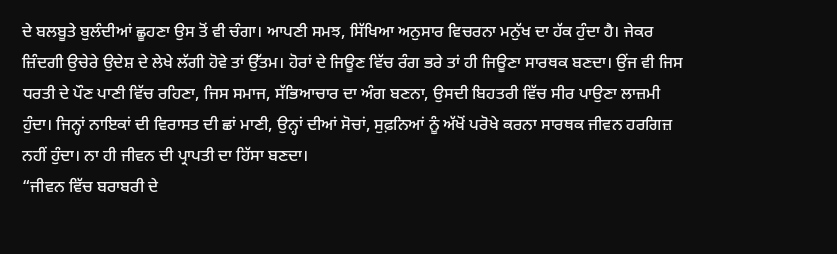ਦੇ ਬਲਬੂਤੇ ਬੁਲੰਦੀਆਂ ਛੂਹਣਾ ਉਸ ਤੋਂ ਵੀ ਚੰਗਾ। ਆਪਣੀ ਸਮਝ, ਸਿੱਖਿਆ ਅਨੁਸਾਰ ਵਿਚਰਨਾ ਮਨੁੱਖ ਦਾ ਹੱਕ ਹੁੰਦਾ ਹੈ। ਜੇਕਰ ਜ਼ਿੰਦਗੀ ਉਚੇਰੇ ਉਦੇਸ਼ ਦੇ ਲੇਖੇ ਲੱਗੀ ਹੋਵੇ ਤਾਂ ਉੱਤਮ। ਹੋਰਾਂ ਦੇ ਜਿਊਣ ਵਿੱਚ ਰੰਗ ਭਰੇ ਤਾਂ ਹੀ ਜਿਊਣਾ ਸਾਰਥਕ ਬਣਦਾ। ਉਂਜ ਵੀ ਜਿਸ ਧਰਤੀ ਦੇ ਪੌਣ ਪਾਣੀ ਵਿੱਚ ਰਹਿਣਾ, ਜਿਸ ਸਮਾਜ, ਸੱਭਿਆਚਾਰ ਦਾ ਅੰਗ ਬਣਨਾ, ਉਸਦੀ ਬਿਹਤਰੀ ਵਿੱਚ ਸੀਰ ਪਾਉਣਾ ਲਾਜ਼ਮੀ ਹੁੰਦਾ। ਜਿਨ੍ਹਾਂ ਨਾਇਕਾਂ ਦੀ ਵਿਰਾਸਤ ਦੀ ਛਾਂ ਮਾਣੀ, ਉਨ੍ਹਾਂ ਦੀਆਂ ਸੋਚਾਂ, ਸੁਫ਼ਨਿਆਂ ਨੂੰ ਅੱਖੋਂ ਪਰੋਖੇ ਕਰਨਾ ਸਾਰਥਕ ਜੀਵਨ ਹਰਗਿਜ਼ ਨਹੀਂ ਹੁੰਦਾ। ਨਾ ਹੀ ਜੀਵਨ ਦੀ ਪ੍ਰਾਪਤੀ ਦਾ ਹਿੱਸਾ ਬਣਦਾ।
“ਜੀਵਨ ਵਿੱਚ ਬਰਾਬਰੀ ਦੇ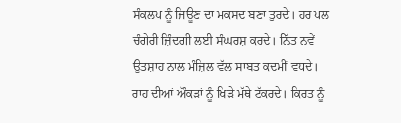ਸੰਕਲਪ ਨੂੰ ਜਿਊਣ ਦਾ ਮਕਸਦ ਬਣਾ ਤੁਰਦੇ। ਹਰ ਪਲ ਚੰਗੇਰੀ ਜ਼ਿੰਦਗੀ ਲਈ ਸੰਘਰਸ਼ ਕਰਦੇ। ਨਿੱਤ ਨਵੇਂ ਉਤਸ਼ਾਹ ਨਾਲ ਮੰਜ਼ਿਲ ਵੱਲ ਸਾਬਤ ਕਦਮੀਂ ਵਧਦੇ। ਰਾਹ ਦੀਆਂ ਔਕੜਾਂ ਨੂੰ ਖਿੜੇ ਮੱਥੇ ਟੱਕਰਦੇ। ਕਿਰਤ ਨੂੰ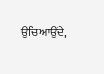ਉਚਿਆਉਂਦੇ,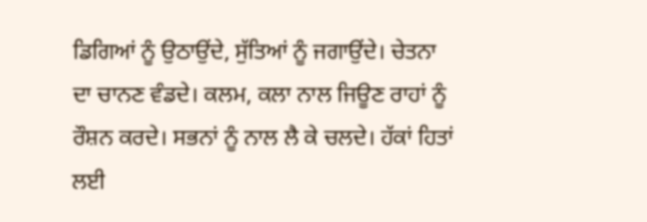ਡਿਗਿਆਂ ਨੂੰ ਉਠਾਉਂਦੇ, ਸੁੱਤਿਆਂ ਨੂੰ ਜਗਾਉਂਦੇ। ਚੇਤਨਾ ਦਾ ਚਾਨਣ ਵੰਡਦੇ। ਕਲਮ, ਕਲਾ ਨਾਲ ਜਿਊਣ ਰਾਹਾਂ ਨੂੰ ਰੌਸ਼ਨ ਕਰਦੇ। ਸਭਨਾਂ ਨੂੰ ਨਾਲ ਲੈ ਕੇ ਚਲਦੇ। ਹੱਕਾਂ ਹਿਤਾਂ ਲਈ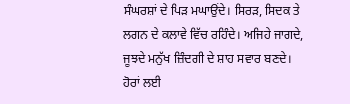ਸੰਘਰਸ਼ਾਂ ਦੇ ਪਿੜ ਮਘਾਉਂਦੇ। ਸਿਰੜ, ਸਿਦਕ ਤੇ ਲਗਨ ਦੇ ਕਲਾਵੇ ਵਿੱਚ ਰਹਿੰਦੇ। ਅਜਿਹੇ ਜਾਗਦੇ, ਜੂਝਦੇ ਮਨੁੱਖ ਜ਼ਿੰਦਗੀ ਦੇ ਸ਼ਾਹ ਸਵਾਰ ਬਣਦੇ। ਹੋਰਾਂ ਲਈ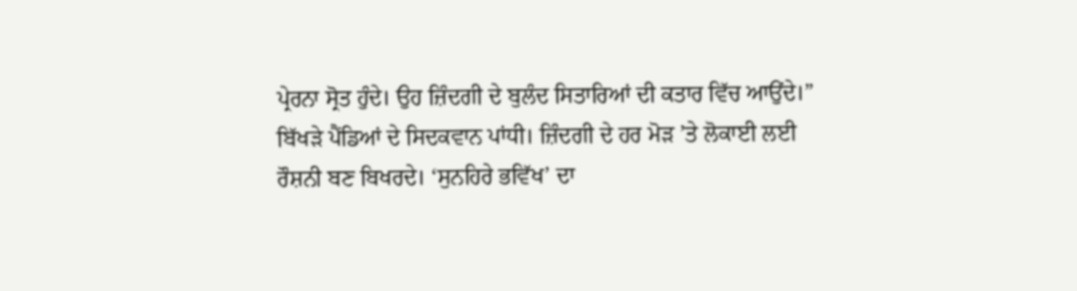ਪ੍ਰੇਰਨਾ ਸ੍ਰੋਤ ਹੁੰਦੇ। ਉਹ ਜ਼ਿੰਦਗੀ ਦੇ ਬੁਲੰਦ ਸਿਤਾਰਿਆਂ ਦੀ ਕਤਾਰ ਵਿੱਚ ਆਉਂਦੇ।”
ਬਿੱਖੜੇ ਪੈਂਡਿਆਂ ਦੇ ਸਿਦਕਵਾਨ ਪਾਂਧੀ। ਜ਼ਿੰਦਗੀ ਦੇ ਹਰ ਮੋੜ ’ਤੇ ਲੋਕਾਈ ਲਈ ਰੌਸ਼ਨੀ ਬਣ ਬਿਖਰਦੇ। ‘ਸੁਨਹਿਰੇ ਭਵਿੱਖ’ ਦਾ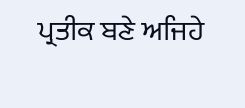ਪ੍ਰਤੀਕ ਬਣੇ ਅਜਿਹੇ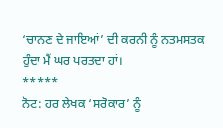‘ਚਾਨਣ ਦੇ ਜਾਇਆਂ’ ਦੀ ਕਰਨੀ ਨੂੰ ਨਤਮਸਤਕ ਹੁੰਦਾ ਮੈਂ ਘਰ ਪਰਤਦਾ ਹਾਂ।
*****
ਨੋਟ: ਹਰ ਲੇਖਕ ‘ਸਰੋਕਾਰ’ ਨੂੰ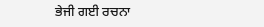ਭੇਜੀ ਗਈ ਰਚਨਾ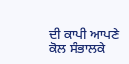ਦੀ ਕਾਪੀ ਆਪਣੇ ਕੋਲ ਸੰਭਾਲਕੇ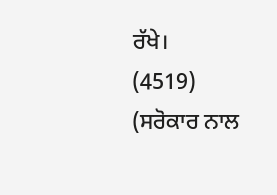ਰੱਖੇ।
(4519)
(ਸਰੋਕਾਰ ਨਾਲ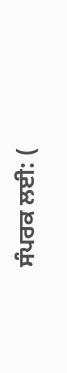ਸੰਪਰਕ ਲਈ: (